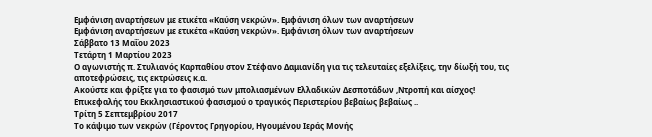Εμφάνιση αναρτήσεων με ετικέτα «Καύση νεκρών». Εμφάνιση όλων των αναρτήσεων
Εμφάνιση αναρτήσεων με ετικέτα «Καύση νεκρών». Εμφάνιση όλων των αναρτήσεων
Σάββατο 13 Μαΐου 2023
Τετάρτη 1 Μαρτίου 2023
Ο αγωνιστής π. Στυλιανός Καρπαθίου στον Στέφανο Δαμιανίδη για τις τελευταίες εξελίξεις, την δίωξή του, τις αποτεφρώσεις, τις εκτρώσεις κ.α.
Ακούστε και φρίξτε για το φασισμό των μπολιασμένων Ελλαδικών Δεσποτάδων ,Ντροπή και αίσχος!
Επικεφαλής του Εκκλησιαστικού φασισμού ο τραγικός Περιστερίου βεβαίως βεβαίως ..
Τρίτη 5 Σεπτεμβρίου 2017
Το κάψιμο των νεκρών (Γέροντος Γρηγορίου, Ηγουμένου Ιεράς Μονής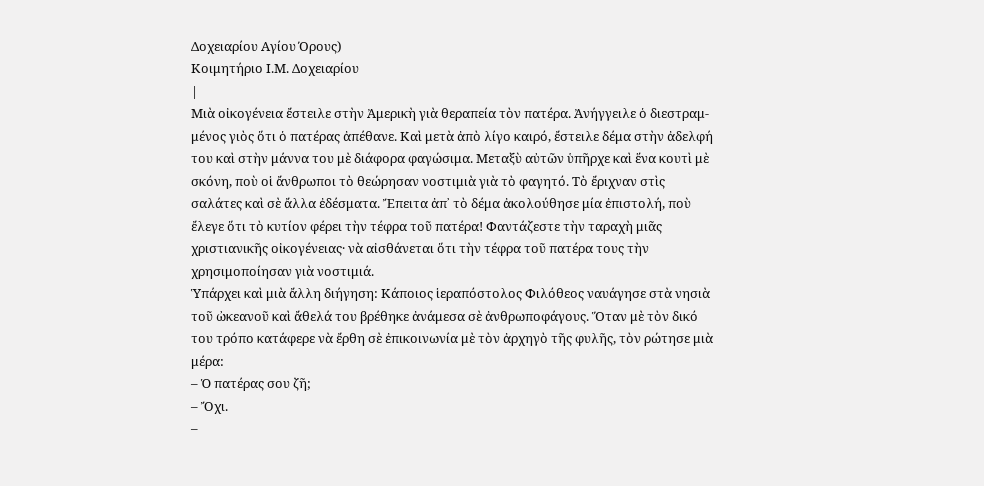Δοχειαρίου Αγίου Όρους)
Κοιμητήριο Ι.Μ. Δοχειαρίου
|
Μιὰ οἰκογένεια ἔστειλε στὴν Ἀμερικὴ γιὰ θεραπεία τὸν πατέρα. Ἀνήγγειλε ὁ διεστραμ-μένος γιὸς ὅτι ὁ πατέρας ἀπέθανε. Καὶ μετὰ ἀπὸ λίγο καιρό, ἔστειλε δέμα στὴν ἀδελφή του καὶ στὴν μάννα του μὲ διάφορα φαγώσιμα. Μεταξὺ αὐτῶν ὑπῆρχε καὶ ἕνα κουτὶ μὲ σκόνη, ποὺ οἱ ἄνθρωποι τὸ θεώρησαν νοστιμιὰ γιὰ τὸ φαγητό. Τὸ ἔριχναν στὶς σαλάτες καὶ σὲ ἄλλα ἐδέσματα. Ἔπειτα ἀπ᾽ τὸ δέμα ἀκολούθησε μία ἐπιστολή, ποὺ ἔλεγε ὅτι τὸ κυτίον φέρει τὴν τέφρα τοῦ πατέρα! Φαντάζεστε τὴν ταραχὴ μιᾶς χριστιανικῆς οἰκογένειας· νὰ αἰσθάνεται ὅτι τὴν τέφρα τοῦ πατέρα τους τὴν χρησιμοποίησαν γιὰ νοστιμιά.
Ὑπάρχει καὶ μιὰ ἄλλη διήγηση: Κάποιος ἱεραπόστολος Φιλόθεος ναυάγησε στὰ νησιὰ τοῦ ὠκεανοῦ καὶ ἄθελά του βρέθηκε ἀνάμεσα σὲ ἀνθρωποφάγους. Ὅταν μὲ τὸν δικό του τρόπο κατάφερε νὰ ἔρθη σὲ ἐπικοινωνία μὲ τὸν ἀρχηγὸ τῆς φυλῆς, τὸν ρώτησε μιὰ μέρα:
– Ὁ πατέρας σου ζῆ;
– Ὄχι.
–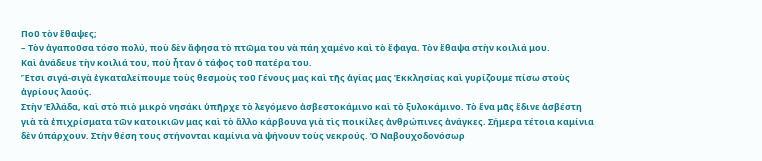Ποῦ τὸν ἔθαψες;
– Τὸν ἀγαποῦσα τόσο πολύ, ποὺ δὲν ἄφησα τὸ πτῶμα του νὰ πάη χαμένο καὶ τὸ ἔφαγα. Τὸν ἔθαψα στὴν κοιλιά μου.
Καὶ ἀνάδευε τὴν κοιλιά του, ποὺ ἦταν ὁ τάφος τοῦ πατέρα του.
Ἔτσι σιγά-σιγὰ ἐγκαταλείπουμε τοὺς θεσμοὺς τοῦ Γένους μας καὶ τῆς ἁγίας μας Ἐκκλησίας καὶ γυρίζουμε πίσω στοὺς ἀγρίους λαούς.
Στὴν Ἑλλάδα, καὶ στὸ πιὸ μικρὸ νησάκι ὑπῆρχε τὸ λεγόμενο ἀσβεστοκάμινο καὶ τὸ ξυλοκάμινο. Τὸ ἕνα μᾶς ἔδινε ἀσβέστη γιὰ τὰ ἐπιχρίσματα τῶν κατοικιῶν μας καὶ τὸ ἄλλο κάρβουνα γιὰ τὶς ποικίλες ἀνθρώπινες ἀνάγκες. Σήμερα τέτοια καμίνια δὲν ὑπάρχουν. Στὴν θέση τους στήνονται καμίνια νὰ ψήνουν τοὺς νεκρούς. Ὁ Ναβουχοδονόσωρ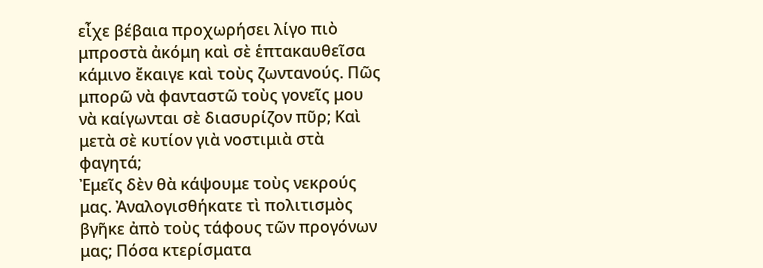εἶχε βέβαια προχωρήσει λίγο πιὸ μπροστὰ ἀκόμη καὶ σὲ ἑπτακαυθεῖσα κάμινο ἔκαιγε καὶ τοὺς ζωντανούς. Πῶς μπορῶ νὰ φανταστῶ τοὺς γονεῖς μου νὰ καίγωνται σὲ διασυρίζον πῦρ; Καὶ μετὰ σὲ κυτίον γιὰ νοστιμιὰ στὰ φαγητά;
Ἐμεῖς δὲν θὰ κάψουμε τοὺς νεκρούς μας. Ἀναλογισθήκατε τὶ πολιτισμὸς βγῆκε ἀπὸ τοὺς τάφους τῶν προγόνων μας; Πόσα κτερίσματα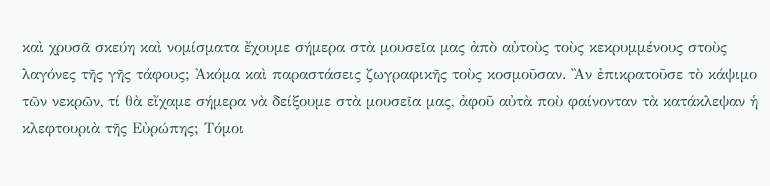καὶ χρυσᾶ σκεύη καὶ νομίσματα ἔχουμε σήμερα στὰ μουσεῖα μας ἀπὸ αὐτοὺς τοὺς κεκρυμμένους στοὺς λαγόνες τῆς γῆς τάφους; Ἀκόμα καὶ παραστάσεις ζωγραφικῆς τοὺς κοσμοῦσαν. Ἂν ἐπικρατοῦσε τὸ κάψιμο τῶν νεκρῶν, τί θὰ εἴχαμε σήμερα νὰ δείξουμε στὰ μουσεῖα μας, ἀφοῦ αὐτὰ ποὺ φαίνονταν τὰ κατάκλεψαν ἡ κλεφτουριὰ τῆς Εὐρώπης; Τόμοι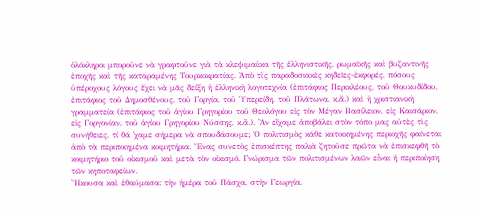ὁλόκληροι μποροῦνε νὰ γραφτοῦνε γιὰ τὰ κλεψιμαίικα τῆς ἑλληνιστικῆς, ρωμαϊκῆς καὶ βυζαντινῆς ἐποχῆς καὶ τῆς καταραμένης Τουρκοκρατίας. Ἀπὸ τὶς παραδοσιακὲς κηδεῖες-ἐκφορές, πόσους ὑπέροχους λόγους ἔχει νὰ μᾶς δείξη ἡ ἑλληνικὴ λογοτεχνία (ἐπιτάφιος Περικλέους, τοῦ Θουκυδίδου, ἐπιτάφιος τοῦ Δημοσθένους, τοῦ Γοργία, τοῦ Ὑπερείδη, τοῦ Πλάτωνα, κ.ἄ.) καὶ ἡ χριστιανικὴ γραμματεία (ἐπιτάφιος τοῦ ἁγίου Γρηγορίου τοῦ Θεολόγου εἰς τὸν Μέγαν Βασίλειον, εἰς Καισάριον, εἰς Γοργονίαν, τοῦ ἁγίου Γρηγορίου Νύσσης, κ.ἄ.). Ἂν εἴχαμε ἀποβάλει στὸν τόπο μας αὐτὲς τὶς συνήθειες, τί θά ᾽χαμε σήμερα νὰ σπουδάσουμε; Ὁ πολιτισμὸς κάθε κατοικημένης περιοχῆς φαίνεται ἀπὸ τὰ περιποιημένα κοιμητήρια. Ἕνας συνετὸς ἐπισκέπτης παλιὰ ζητοῦσε πρῶτα νὰ ἐπισκεφθῆ τὸ κοιμητήριο τοῦ οἰκισμοῦ καὶ μετὰ τὸν οἰκισμό. Γνώρισμα τῶν πολιτισμένων λαῶν εἶναι ἡ περιποίηση τῶν κηποταφείων.
Ἤκουσα καὶ ἐθαύμασα: τὴν ἡμέρα τοῦ Πάσχα, στὴν Γεωργία,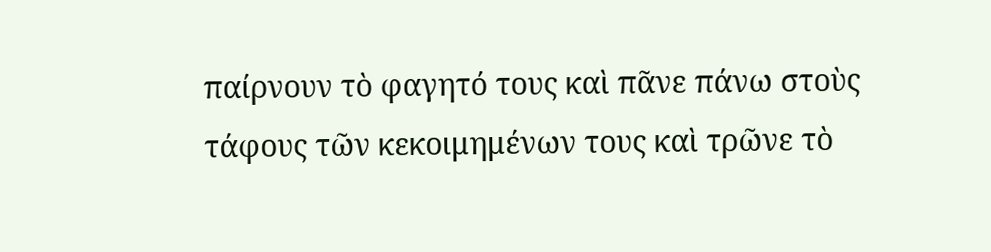παίρνουν τὸ φαγητό τους καὶ πᾶνε πάνω στοὺς τάφους τῶν κεκοιμημένων τους καὶ τρῶνε τὸ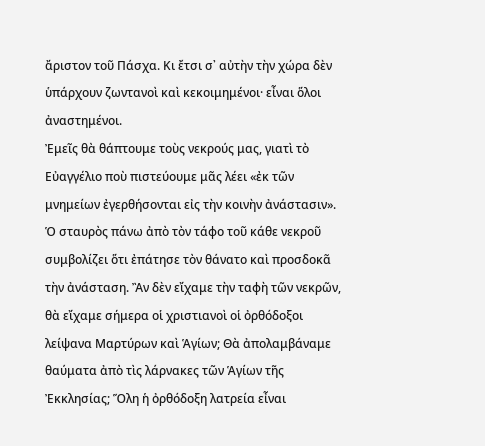ἄριστον τοῦ Πάσχα. Κι ἔτσι σ᾽ αὐτὴν τὴν χώρα δὲν ὑπάρχουν ζωντανοὶ καὶ κεκοιμημένοι· εἶναι ὅλοι ἀναστημένοι.
Ἐμεῖς θὰ θάπτουμε τοὺς νεκρούς μας, γιατὶ τὸ Εὐαγγέλιο ποὺ πιστεύουμε μᾶς λέει «ἐκ τῶν μνημείων ἐγερθήσονται εἰς τὴν κοινὴν ἀνάστασιν». Ὁ σταυρὸς πάνω ἀπὸ τὸν τάφο τοῦ κάθε νεκροῦ συμβολίζει ὅτι ἐπάτησε τὸν θάνατο καὶ προσδοκᾶ τὴν ἀνάσταση. Ἂν δὲν εἴχαμε τὴν ταφὴ τῶν νεκρῶν, θὰ εἴχαμε σήμερα οἱ χριστιανοὶ οἱ ὀρθόδοξοι λείψανα Μαρτύρων καὶ Ἁγίων; Θὰ ἀπολαμβάναμε θαύματα ἀπὸ τὶς λάρνακες τῶν Ἁγίων τῆς Ἐκκλησίας; Ὅλη ἡ ὀρθόδοξη λατρεία εἶναι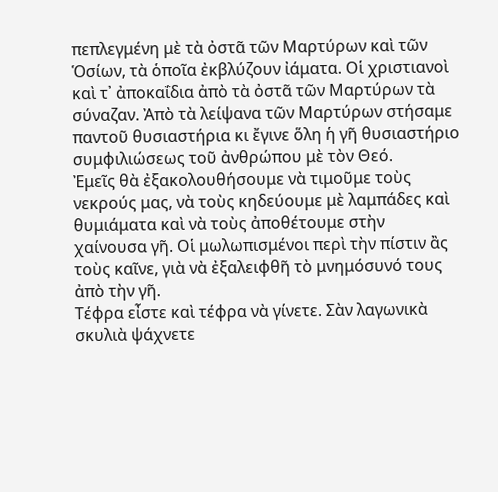πεπλεγμένη μὲ τὰ ὀστᾶ τῶν Μαρτύρων καὶ τῶν Ὁσίων, τὰ ὁποῖα ἐκβλύζουν ἰάματα. Οἱ χριστιανοὶ καὶ τ᾽ ἀποκαΐδια ἀπὸ τὰ ὀστᾶ τῶν Μαρτύρων τὰ σύναζαν. Ἀπὸ τὰ λείψανα τῶν Μαρτύρων στήσαμε παντοῦ θυσιαστήρια κι ἔγινε ὅλη ἡ γῆ θυσιαστήριο συμφιλιώσεως τοῦ ἀνθρώπου μὲ τὸν Θεό.
Ἐμεῖς θὰ ἐξακολουθήσουμε νὰ τιμοῦμε τοὺς νεκρούς μας, νὰ τοὺς κηδεύουμε μὲ λαμπάδες καὶ θυμιάματα καὶ νὰ τοὺς ἀποθέτουμε στὴν χαίνουσα γῆ. Οἱ μωλωπισμένοι περὶ τὴν πίστιν ἂς τοὺς καῖνε, γιὰ νὰ ἐξαλειφθῆ τὸ μνημόσυνό τους ἀπὸ τὴν γῆ.
Τέφρα εἶστε καὶ τέφρα νὰ γίνετε. Σὰν λαγωνικὰ σκυλιὰ ψάχνετε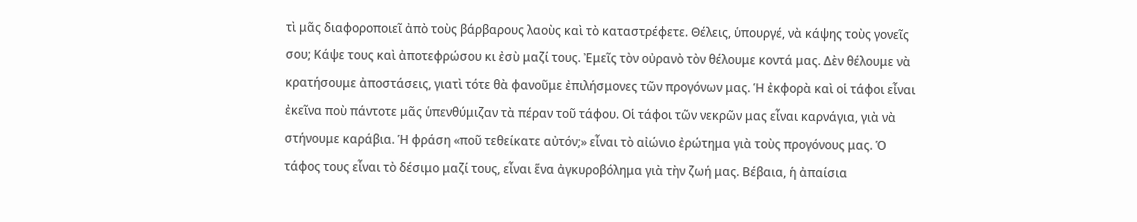τὶ μᾶς διαφοροποιεῖ ἀπὸ τοὺς βάρβαρους λαοὺς καὶ τὸ καταστρέφετε. Θέλεις, ὑπουργέ, νὰ κάψης τοὺς γονεῖς σου; Κάψε τους καὶ ἀποτεφρώσου κι ἐσὺ μαζί τους. Ἐμεῖς τὸν οὐρανὸ τὸν θέλουμε κοντά μας. Δὲν θέλουμε νὰ κρατήσουμε ἀποστάσεις, γιατὶ τότε θὰ φανοῦμε ἐπιλήσμονες τῶν προγόνων μας. Ἡ ἐκφορὰ καὶ οἱ τάφοι εἶναι ἐκεῖνα ποὺ πάντοτε μᾶς ὑπενθύμιζαν τὰ πέραν τοῦ τάφου. Οἱ τάφοι τῶν νεκρῶν μας εἶναι καρνάγια, γιὰ νὰ στήνουμε καράβια. Ἡ φράση «ποῦ τεθείκατε αὐτόν;» εἶναι τὸ αἰώνιο ἐρώτημα γιὰ τοὺς προγόνους μας. Ὁ τάφος τους εἶναι τὸ δέσιμο μαζί τους, εἶναι ἕνα ἀγκυροβόλημα γιὰ τὴν ζωή μας. Βέβαια, ἡ ἀπαίσια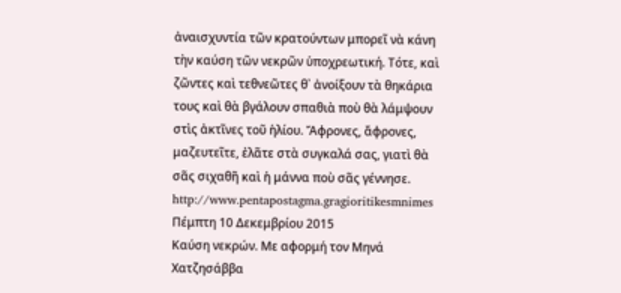ἀναισχυντία τῶν κρατούντων μπορεῖ νὰ κάνη τὴν καύση τῶν νεκρῶν ὑποχρεωτική. Τότε, καὶ ζῶντες καὶ τεθνεῶτες θ᾽ ἀνοίξουν τὰ θηκάρια τους καὶ θὰ βγάλουν σπαθιὰ ποὺ θὰ λάμψουν στὶς ἀκτῖνες τοῦ ἡλίου. Ἄφρονες, ἄφρονες, μαζευτεῖτε, ἐλᾶτε στὰ συγκαλά σας, γιατὶ θὰ σᾶς σιχαθῆ καὶ ἡ μάννα ποὺ σᾶς γέννησε.
http://www.pentapostagma.gragioritikesmnimes
Πέμπτη 10 Δεκεμβρίου 2015
Καύση νεκρών. Με αφορμή τον Μηνά Χατζησάββα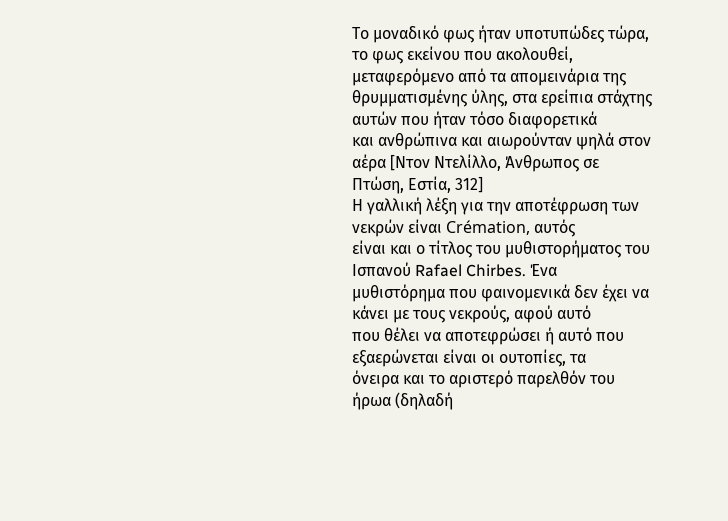Το μοναδικό φως ήταν υποτυπώδες τώρα,
το φως εκείνου που ακολουθεί, μεταφερόμενο από τα απομεινάρια της
θρυμματισμένης ύλης, στα ερείπια στάχτης αυτών που ήταν τόσο διαφορετικά
και ανθρώπινα και αιωρούνταν ψηλά στον αέρα [Ντον Ντελίλλο, Άνθρωπος σε
Πτώση, Εστία, 312]
Η γαλλική λέξη για την αποτέφρωση των νεκρών είναι Crémation, αυτός
είναι και ο τίτλος του μυθιστορήματος του Ισπανού Rafael Chirbes. Ένα
μυθιστόρημα που φαινομενικά δεν έχει να κάνει με τους νεκρούς, αφού αυτό
που θέλει να αποτεφρώσει ή αυτό που εξαερώνεται είναι οι ουτοπίες, τα
όνειρα και το αριστερό παρελθόν του ήρωα (δηλαδή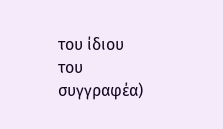του ίδιου του
συγγραφέα)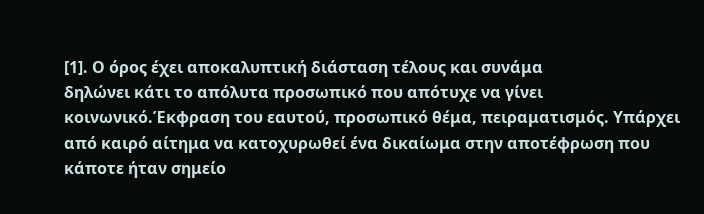[1]. Ο όρος έχει αποκαλυπτική διάσταση τέλους και συνάμα
δηλώνει κάτι το απόλυτα προσωπικό που απότυχε να γίνει κοινωνικό.Έκφραση του εαυτού, προσωπικό θέμα, πειραματισμός. Υπάρχει από καιρό αίτημα να κατοχυρωθεί ένα δικαίωμα στην αποτέφρωση που κάποτε ήταν σημείο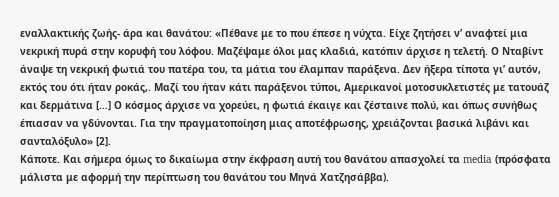εναλλακτικής ζωής- άρα και θανάτου: «Πέθανε με το που έπεσε η νύχτα. Είχε ζητήσει ν’ αναφτεί μια νεκρική πυρά στην κορυφή του λόφου. Μαζέψαμε όλοι μας κλαδιά, κατόπιν άρχισε η τελετή. Ο Νταβίντ άναψε τη νεκρική φωτιά του πατέρα του, τα μάτια του έλαμπαν παράξενα. Δεν ήξερα τίποτα γι’ αυτόν, εκτός του ότι ήταν ροκάς,. Μαζί του ήταν κάτι παράξενοι τύποι, Αμερικανοί μοτοσυκλετιστές με τατουάζ και δερμάτινα […] Ο κόσμος άρχισε να χορεύει, η φωτιά έκαιγε και ζέσταινε πολύ, και όπως συνήθως έπιασαν να γδύνονται. Για την πραγματοποίηση μιας αποτέφρωσης, χρειάζονται βασικά λιβάνι και σανταλόξυλο» [2].
Κάποτε. Και σήμερα όμως το δικαίωμα στην έκφραση αυτή του θανάτου απασχολεί τα media (πρόσφατα μάλιστα με αφορμή την περίπτωση του θανάτου του Μηνά Χατζησάββα).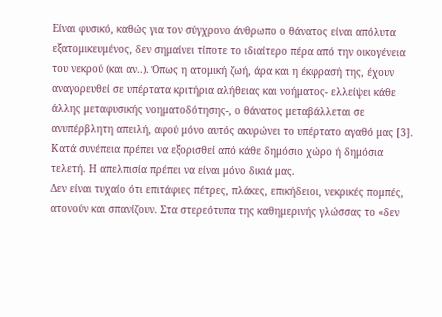Είναι φυσικό, καθώς για τον σύγχρονο άνθρωπο ο θάνατος είναι απόλυτα εξατομικευμένος, δεν σημαίνει τίποτε το ιδιαίτερο πέρα από την οικογένεια του νεκρού (και αν..). Όπως η ατομική ζωή, άρα και η έκφρασή της, έχουν αναγορευθεί σε υπέρτατα κριτήρια αλήθειας και νοήματος- ελλείψει κάθε άλλης μεταφυσικής νοηματοδότησης-, ο θάνατος μεταβάλλεται σε ανυπέρβλητη απειλή, αφού μόνο αυτός ακυρώνει το υπέρτατο αγαθό μας [3]. Κατά συνέπεια πρέπει να εξορισθεί από κάθε δημόσιο χώρο ή δημόσια τελετή. Η απελπισία πρέπει να είναι μόνο δικιά μας.
Δεν είναι τυχαίο ότι επιτάφιες πέτρες, πλάκες, επικήδειοι, νεκρικές πομπές, ατονούν και σπανίζουν. Στα στερεότυπα της καθημερινής γλώσσας το «δεν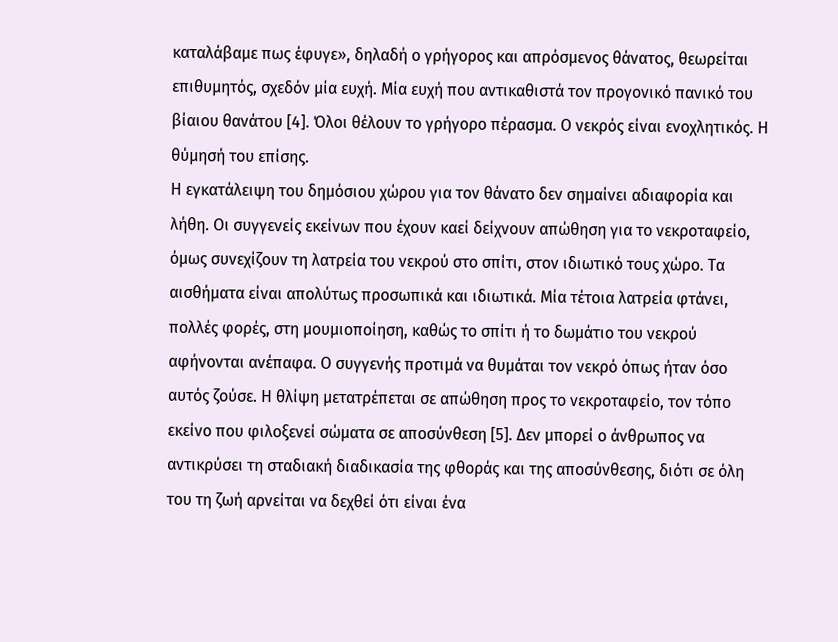καταλάβαμε πως έφυγε», δηλαδή ο γρήγορος και απρόσμενος θάνατος, θεωρείται επιθυμητός, σχεδόν μία ευχή. Μία ευχή που αντικαθιστά τον προγονικό πανικό του βίαιου θανάτου [4]. Όλοι θέλουν το γρήγορο πέρασμα. Ο νεκρός είναι ενοχλητικός. Η θύμησή του επίσης.
Η εγκατάλειψη του δημόσιου χώρου για τον θάνατο δεν σημαίνει αδιαφορία και λήθη. Οι συγγενείς εκείνων που έχουν καεί δείχνουν απώθηση για το νεκροταφείο, όμως συνεχίζουν τη λατρεία του νεκρού στο σπίτι, στον ιδιωτικό τους χώρο. Τα αισθήματα είναι απολύτως προσωπικά και ιδιωτικά. Μία τέτοια λατρεία φτάνει, πολλές φορές, στη μουμιοποίηση, καθώς το σπίτι ή το δωμάτιο του νεκρού αφήνονται ανέπαφα. Ο συγγενής προτιμά να θυμάται τον νεκρό όπως ήταν όσο αυτός ζούσε. Η θλίψη μετατρέπεται σε απώθηση προς το νεκροταφείο, τον τόπο εκείνο που φιλοξενεί σώματα σε αποσύνθεση [5]. Δεν μπορεί ο άνθρωπος να αντικρύσει τη σταδιακή διαδικασία της φθοράς και της αποσύνθεσης, διότι σε όλη του τη ζωή αρνείται να δεχθεί ότι είναι ένα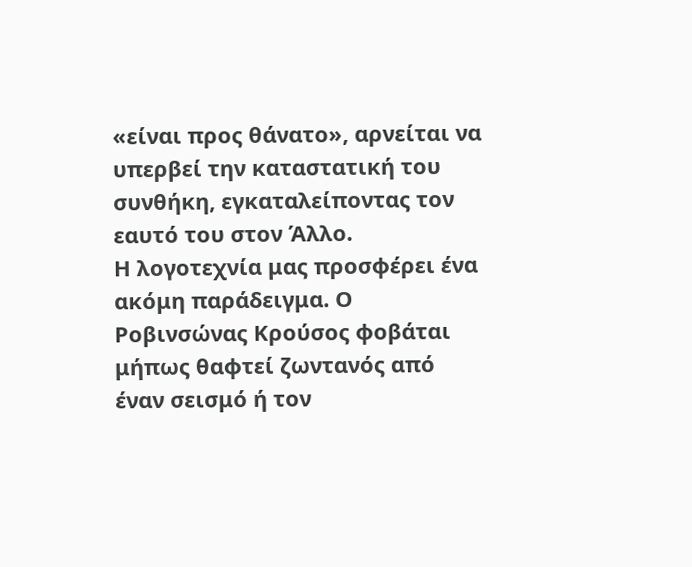«είναι προς θάνατο», αρνείται να υπερβεί την καταστατική του συνθήκη, εγκαταλείποντας τον εαυτό του στον Άλλο.
Η λογοτεχνία μας προσφέρει ένα ακόμη παράδειγμα. Ο Ροβινσώνας Κρούσος φοβάται μήπως θαφτεί ζωντανός από έναν σεισμό ή τον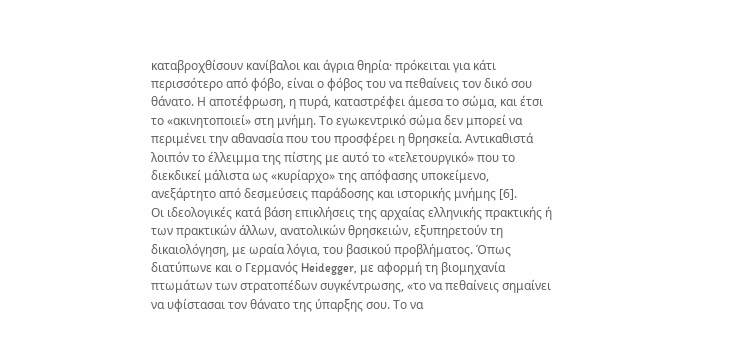καταβροχθίσουν κανίβαλοι και άγρια θηρία· πρόκειται για κάτι περισσότερο από φόβο, είναι ο φόβος του να πεθαίνεις τον δικό σου θάνατο. Η αποτέφρωση, η πυρά, καταστρέφει άμεσα το σώμα, και έτσι το «ακινητοποιεί» στη μνήμη. Το εγωκεντρικό σώμα δεν μπορεί να περιμένει την αθανασία που του προσφέρει η θρησκεία. Αντικαθιστά λοιπόν το έλλειμμα της πίστης με αυτό το «τελετουργικό» που το διεκδικεί μάλιστα ως «κυρίαρχο» της απόφασης υποκείμενο, ανεξάρτητο από δεσμεύσεις παράδοσης και ιστορικής μνήμης [6].
Οι ιδεολογικές κατά βάση επικλήσεις της αρχαίας ελληνικής πρακτικής ή των πρακτικών άλλων, ανατολικών θρησκειών, εξυπηρετούν τη δικαιολόγηση, με ωραία λόγια, του βασικού προβλήματος. Όπως διατύπωνε και ο Γερμανός Heidegger, με αφορμή τη βιομηχανία πτωμάτων των στρατοπέδων συγκέντρωσης, «το να πεθαίνεις σημαίνει να υφίστασαι τον θάνατο της ύπαρξης σου. Το να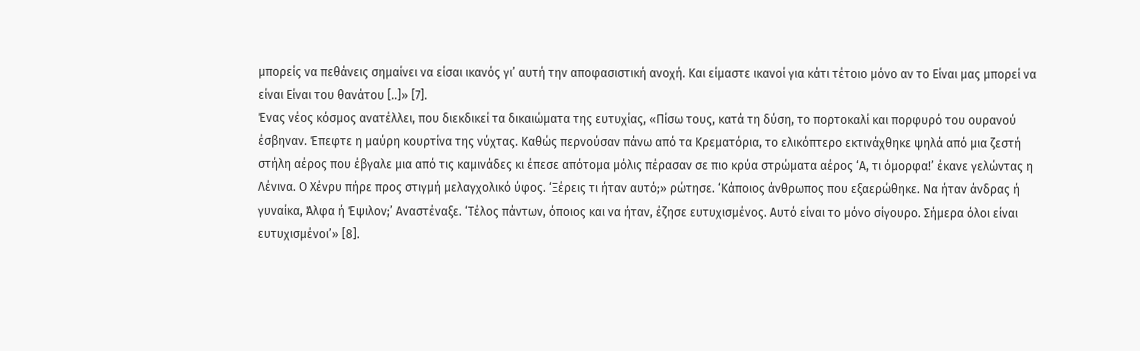μπορείς να πεθάνεις σημαίνει να είσαι ικανός γι’ αυτή την αποφασιστική ανοχή. Και είμαστε ικανοί για κάτι τέτοιο μόνο αν το Είναι μας μπορεί να είναι Είναι του θανάτου [..]» [7].
Ένας νέος κόσμος ανατέλλει, που διεκδικεί τα δικαιώματα της ευτυχίας, «Πίσω τους, κατά τη δύση, το πορτοκαλί και πορφυρό του ουρανού έσβηναν. Έπεφτε η μαύρη κουρτίνα της νύχτας. Καθώς περνούσαν πάνω από τα Κρεματόρια, το ελικόπτερο εκτινάχθηκε ψηλά από μια ζεστή στήλη αέρος που έβγαλε μια από τις καμινάδες κι έπεσε απότομα μόλις πέρασαν σε πιο κρύα στρώματα αέρος ‘Α, τι όμορφα!’ έκανε γελώντας η Λένινα. Ο Χένρυ πήρε προς στιγμή μελαγχολικό ύφος. ‘Ξέρεις τι ήταν αυτό;» ρώτησε. ‘Κάποιος άνθρωπος που εξαερώθηκε. Να ήταν άνδρας ή γυναίκα, Άλφα ή Έψιλον;’ Αναστέναξε. ‘Τέλος πάντων, όποιος και να ήταν, έζησε ευτυχισμένος. Αυτό είναι το μόνο σίγουρο. Σήμερα όλοι είναι ευτυχισμένοι’» [8].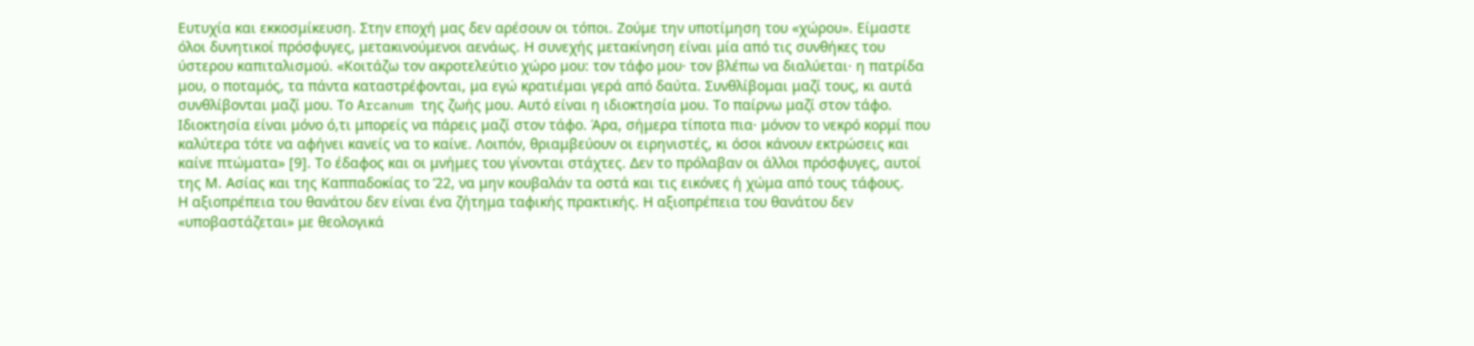Ευτυχία και εκκοσμίκευση. Στην εποχή μας δεν αρέσουν οι τόποι. Ζούμε την υποτίμηση του «χώρου». Είμαστε όλοι δυνητικοί πρόσφυγες, μετακινούμενοι αενάως. Η συνεχής μετακίνηση είναι μία από τις συνθήκες του ύστερου καπιταλισμού. «Κοιτάζω τον ακροτελεύτιο χώρο μου: τον τάφο μου· τον βλέπω να διαλύεται· η πατρίδα μου, ο ποταμός, τα πάντα καταστρέφονται, μα εγώ κρατιέμαι γερά από δαύτα. Συνθλίβομαι μαζί τους, κι αυτά συνθλίβονται μαζί μου. Το Arcanum της ζωής μου. Αυτό είναι η ιδιοκτησία μου. Το παίρνω μαζί στον τάφο. Ιδιοκτησία είναι μόνο ό,τι μπορείς να πάρεις μαζί στον τάφο. Άρα, σήμερα τίποτα πια· μόνον το νεκρό κορμί που καλύτερα τότε να αφήνει κανείς να το καίνε. Λοιπόν, θριαμβεύουν οι ειρηνιστές, κι όσοι κάνουν εκτρώσεις και καίνε πτώματα» [9]. Το έδαφος και οι μνήμες του γίνονται στάχτες. Δεν το πρόλαβαν οι άλλοι πρόσφυγες, αυτοί της Μ. Ασίας και της Καππαδοκίας το ’22, να μην κουβαλάν τα οστά και τις εικόνες ή χώμα από τους τάφους.
Η αξιοπρέπεια του θανάτου δεν είναι ένα ζήτημα ταφικής πρακτικής. Η αξιοπρέπεια του θανάτου δεν «υποβαστάζεται» με θεολογικά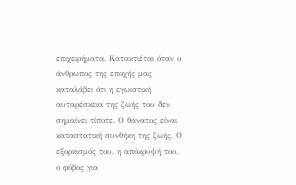επιχειρήματα. Κατακτιέται όταν ο άνθρωπος της εποχής μας καταλάβει ότι η εγωιστική αυταρέσκεια της ζωής του δεν σημαίνει τίποτε. Ο θάνατος είναι καταστατική συνθήκη της ζωής. Ο εξορκισμός του, η απόκρυψή του, ο φόβος για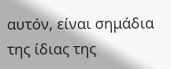αυτόν, είναι σημάδια της ίδιας της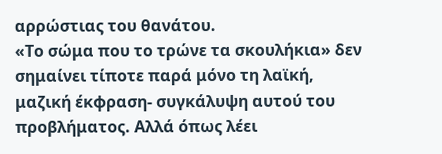αρρώστιας του θανάτου.
«Το σώμα που το τρώνε τα σκουλήκια» δεν σημαίνει τίποτε παρά μόνο τη λαϊκή, μαζική έκφραση- συγκάλυψη αυτού του προβλήματος. Αλλά όπως λέει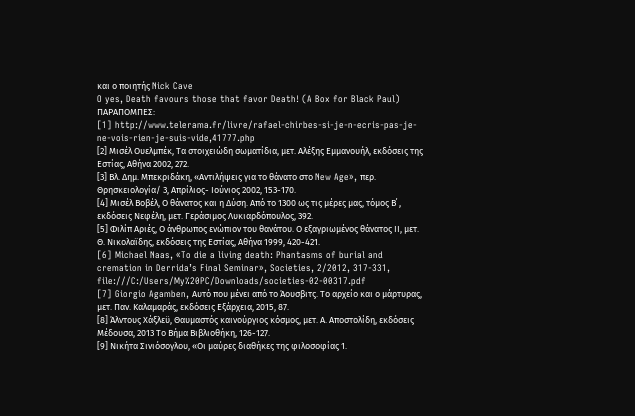και ο ποιητής Nick Cave
O yes, Death favours those that favor Death! (A Box for Black Paul)
ΠΑΡΑΠΟΜΠΕΣ:
[1] http://www.telerama.fr/livre/rafael-chirbes-si-je-n-ecris-pas-je-ne-vois-rien-je-suis-vide,41777.php
[2] Μισέλ Ουελμπέκ, Τα στοιχειώδη σωματίδια, μετ. Αλέξης Εμμανουήλ, εκδόσεις της Εστίας, Αθήνα 2002, 272.
[3] Βλ. Δημ. Μπεκριδάκη, «Αντιλήψεις για το θάνατο στο New Age», περ. Θρησκειολογία/ 3, Απρίλιος- Ιούνιος 2002, 153-170.
[4] Μισέλ Βοβέλ, Ο θάνατος και η Δύση. Από το 1300 ως τις μέρες μας, τόμος Β΄ , εκδόσεις Νεφέλη, μετ. Γεράσιμος Λυκιαρδόπουλος, 392.
[5] Φιλίπ Αριές, Ο άνθρωπος ενώπιον του θανάτου. Ο εξαγριωμένος θάνατος ΙΙ, μετ. Θ. Νικολαϊδης, εκδόσεις της Εστίας, Αθήνα 1999, 420-421.
[6] Michael Naas, «To die a living death: Phantasms of burial and cremation in Derrida’s Final Seminar», Societies, 2/2012, 317-331, file:///C:/Users/My%20PC/Downloads/societies-02-00317.pdf
[7] Giorgio Agamben, Αυτό που μένει από το Άουσβιτς. Το αρχείο και ο μάρτυρας, μετ. Παν. Καλαμαράς, εκδόσεις Εξάρχεια, 2015, 87.
[8] Άλντους Χάξλεϋ, Θαυμαστός καινούργιος κόσμος, μετ. Α. Αποστολίδη, εκδόσεις Μέδουσα, 2013 Το Βήμα Βιβλιοθήκη, 126-127.
[9] Νικήτα Σινιόσογλου, «Οι μαύρες διαθήκες της φιλοσοφίας 1.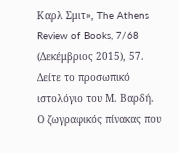Καρλ Σμιτ», The Athens Review of Books, 7/68 (Δεκέμβριος 2015), 57.
Δείτε το προσωπικό ιστολόγιο του Μ. Βαρδή.
Ο ζωγραφικός πίνακας που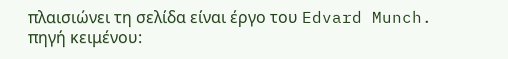πλαισιώνει τη σελίδα είναι έργο του Edvard Munch.
πηγή κειμένου: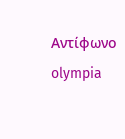Aντίφωνο
olympia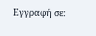Εγγραφή σε: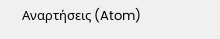Αναρτήσεις (Atom)